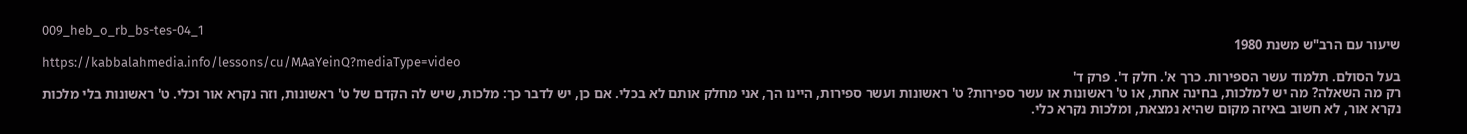009_heb_o_rb_bs-tes-04_1
שיעור עם הרב"ש משנת 1980
https://kabbalahmedia.info/lessons/cu/MAaYeinQ?mediaType=video
בעל הסולם. תלמוד עשר הספירות. כרך א'. חלק ד'. פרק ד'
רק מה השאלה? מה יש למלכות, בחינה אחת, או ט' ראשונות או עשר ספירות? ט' ראשונות ועשר ספירות, היינו הך, אני מחלק אותם לא בכלי. אם כן, יש לדבר כך: מלכות, שיש לה הקדם של ט' ראשונות, וזה נקרא אור וכלי. ט' ראשונות בלי מלכות נקרא אור, לא חשוב באיזה מקום שהיא נמצאת, ומלכות נקרא כלי.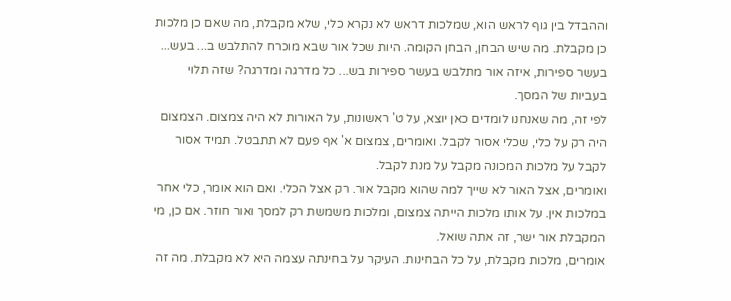וההבדל בין גוף לראש הוא, שמלכות דראש לא נקרא כלי, שלא מקבלת, מה שאם כן מלכות כן מקבלת. מה שיש הבחן, הבחן הקומה. היות שכל אור שבא מוכרח להתלבש ב... בעש... בעשר ספירות, איזה אור מתלבש בעשר ספירות בש... כל מדרגה ומדרגה? שזה תלוי בעביות של המסך.
לפי זה, מה שאנחנו לומדים כאן יוצא, על ט' ראשונות, על האורות לא היה צמצום. הצמצום היה רק על כלי, שכלי אסור לקבל. ואומרים, צמצום א' אף פעם לא תתבטל. תמיד אסור לקבל על מלכות המכונה מקבל על מנת לקבל.
ואומרים, אצל האור לא שייך למה שהוא מקבל אור. רק אצל הכלי. ואם הוא אומר, כלי אחר במלכות אין. על אותו מלכות הייתה צמצום, ומלכות משמשת רק למסך ואור חוזר. אם כן, מי המקבלת אור ישר, זה אתה שואל.
אומרים, מלכות מקבלת, על כל הבחינות. העיקר על בחינתה עצמה היא לא מקבלת. מה זה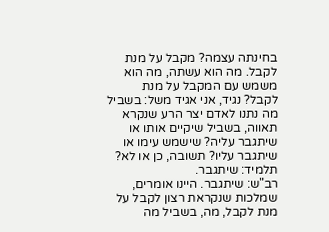בחינתה עצמה? מקבל על מנת לקבל. מה הוא עשתה, מה הוא משמש עם המקבל על מנת לקבל? נגיד, אני אגיד משל: בשביל מה נתנו לאדם יצר הרע שנקרא תאווה, בשביל שיקיים אותו או שיתגבר עליה? שישמש עימו או שיתגבר עליו? תשובה, כן או לא?
תלמיד: שיתגבר.
רב"ש: שיתגבר. היינו אומרים, שמלכות שנקראת רצון לקבל על מנת לקבל, מה, בשביל מה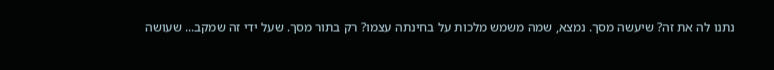נתנו לה את זה? שיעשה מסך. נמצא, שמה משמש מלכות על בחינתה עצמו? רק בתור מסך. שעל ידי זה שמקב... שעושה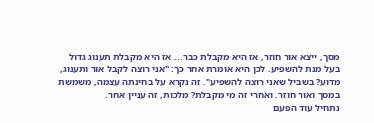מסך, ייצא אור חוזר, אז היא מקבלת כבר... אז היא מקבלת תענוג גדול בעל מנת להשפיע. לכן היא אומרת אחר כך: "אני רוצה לקבל אור ותענוג, מדוע? בשביל שאני רוצה להשפיע". זה נקרא על בחינתה עצמה, משמשת במסך ואור חוזר. ואחרי זה מי מקבלת? מלכות, זה עניין אחר.
נתחיל עוד הפעם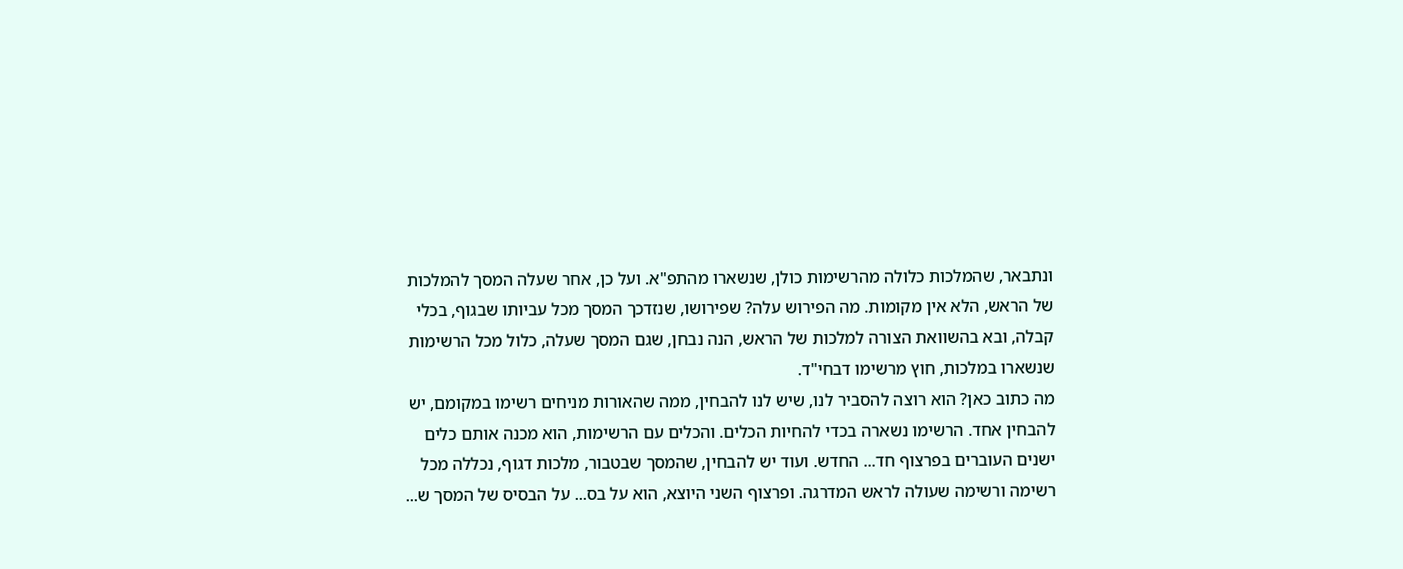ונתבאר, שהמלכות כלולה מהרשימות כולן, שנשארו מהתפ"א. ועל כן, אחר שעלה המסך להמלכות של הראש, הלא אין מקומות. מה הפירוש עלה? שפירושו, שנזדכך המסך מכל עביותו שבגוף, בכלי קבלה, ובא בהשוואת הצורה למלכות של הראש, הנה נבחן, שגם המסך שעלה, כלול מכל הרשימות שנשארו במלכות, חוץ מרשימו דבחי"ד.
מה כתוב כאן? הוא רוצה להסביר לנו, שיש לנו להבחין, ממה שהאורות מניחים רשימו במקומם, יש להבחין אחד. הרשימו נשארה בכדי להחיות הכלים. והכלים עם הרשימות, הוא מכנה אותם כלים ישנים העוברים בפרצוף חד... החדש. ועוד יש להבחין, שהמסך שבטבור, מלכות דגוף, נכללה מכל רשימה ורשימה שעולה לראש המדרגה. ופרצוף השני היוצא, הוא על בס... על הבסיס של המסך ש...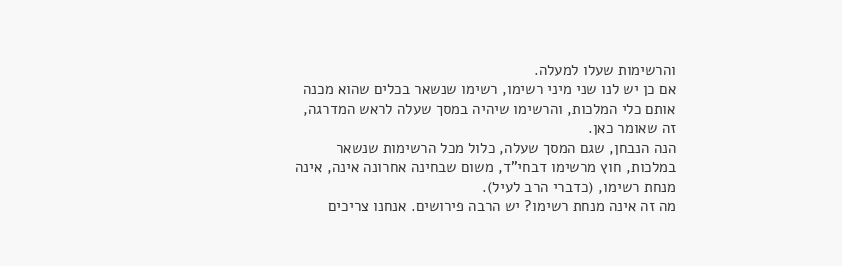והרשימות שעלו למעלה.
אם כן יש לנו שני מיני רשימו, רשימו שנשאר בכלים שהוא מכנה אותם כלי המלכות, והרשימו שיהיה במסך שעלה לראש המדרגה, זה שאומר כאן.
הנה הנבחן, שגם המסך שעלה, כלול מכל הרשימות שנשאר במלכות, חוץ מרשימו דבחי"ד, משום שבחינה אחרונה אינה, אינה מנחת רשימו, (כדברי הרב לעיל).
מה זה אינה מנחת רשימו? יש הרבה פירושים. אנחנו צריכים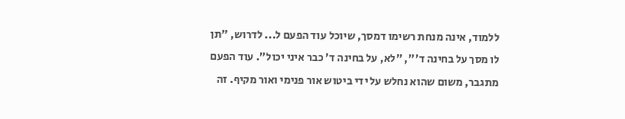ללמוד, אינה מנחת רשימו דמסך, שיוכל עוד הפעם ל... לדרוש, "תן לו מסך על בחינה ד'", "לא, על בחינה ד' כבר איני יכול". עוד הפעם מתגבר, משום שהוא נחלש על ידי ביטוש אור פנימי ואור מקיף. זה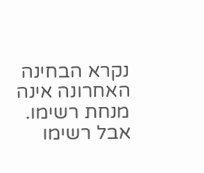נקרא הבחינה האחרונה אינה מנחת רשימו.
אבל רשימו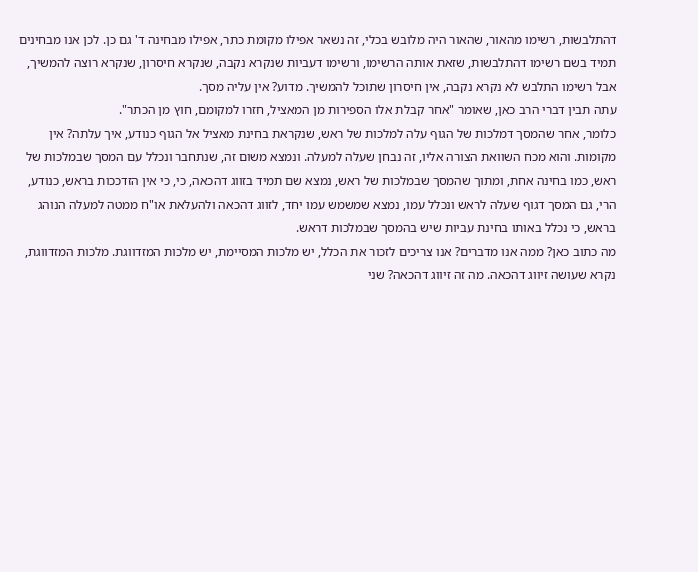דהתלבשות, רשימו מהאור, שהאור היה מלובש בכלי, זה נשאר אפילו מקומת כתר, אפילו מבחינה ד' גם כן. לכן אנו מבחינים תמיד בשם רשימו דהתלבשות, שזאת אותה הרשימו, ורשימו דעביות שנקרא נקבה, שנקרא חיסרון, שנקרא רוצה להמשיך, אבל רשימו התלבש לא נקרא נקבה, אין חיסרון שתוכל להמשיך. מדוע? אין עליה מסך.
עתה תבין דברי הרב כאן, שאומר "אחר קבלת אלו הספירות מן המאציל, חזרו למקומם, חוץ מן הכתר".
כלומר, אחר שהמסך דמלכות של הגוף עלה למלכות של ראש, שנקראת בחינת מאציל אל הגוף כנודע, איך עלתה? אין מקומות. והוא מכח השוואת הצורה אליו, זה נבחן שעלה למעלה. ונמצא משום זה, שנתחבר ונכלל עם המסך שבמלכות של ראש, כמו בחינה אחת, ומתוך שהמסך שבמלכות של ראש, נמצא שם תמיד בזווג דהכאה, כי, כי אין הזדככות בראש, כנודע, הרי, גם המסך דגוף שעלה לראש ונכלל עמו, נמצא שמשמש עמו יחד, לזווג דהכאה ולהעלאת או"ח ממטה למעלה הנוהג בראש, כי נכלל באותו בחינת עביות שיש בהמסך שבמלכות דראש.
מה כתוב כאן? ממה אנו מדברים? אנו צריכים לזכור את הכלל, יש מלכות המסיימת, יש מלכות המזדווגת. מלכות המזדווגת, נקרא שעושה זיווג דהכאה. מה זה זיווג דהכאה? שני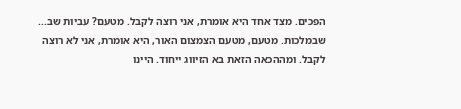הפכים. מצד אחד היא אומרת, אני רוצה לקבל. מטעם? עביות שב... שבמלכות. מטעם, מטעם הצמצום האור, היא אומרת, אני לא רוצה לקבל. ומההכאה הזאת בא הזיווג ייחוד. היינו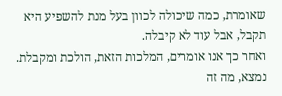שאומרת, כמה שיכולה לכוון בעל מנת להשפיע היא תקבל, אבל עוד לא קיבלה.
ואחר כך אנו אומרים, המלכות הזאת, הולכת ומקבלת. נמצא, מה זה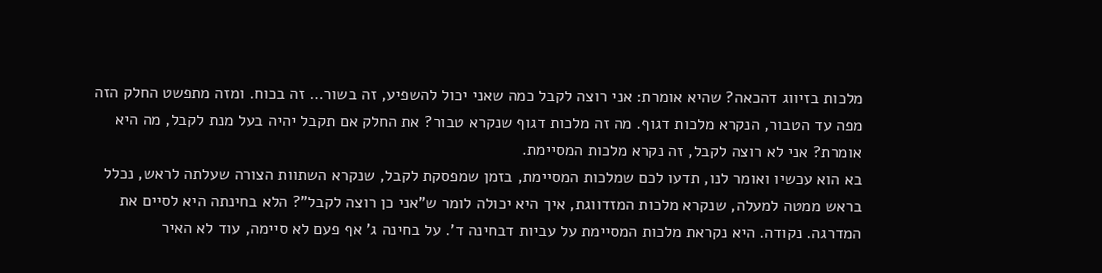מלכות בזיווג דהכאה? שהיא אומרת: אני רוצה לקבל כמה שאני יכול להשפיע, זה בשור… זה בכוח. ומזה מתפשט החלק הזה מפה עד הטבור, הנקרא מלכות דגוף. מה זה מלכות דגוף שנקרא טבור? את החלק אם תקבל יהיה בעל מנת לקבל, מה היא אומרת? אני לא רוצה לקבל, זה נקרא מלכות המסיימת.
בא הוא עכשיו ואומר לנו, תדעו לכם שמלכות המסיימת, בזמן שמפסקת לקבל, שנקרא השתוות הצורה שעלתה לראש, נכלל בראש ממטה למעלה, שנקרא מלכות המזדווגת, איך היא יכולה לומר ש"אני כן רוצה לקבל"? הלא בחינתה היא לסיים את המדרגה. נקודה. היא נקראת מלכות המסיימת על עביות דבחינה ד'. על בחינה ג' אף פעם לא סיימה, עוד לא האיר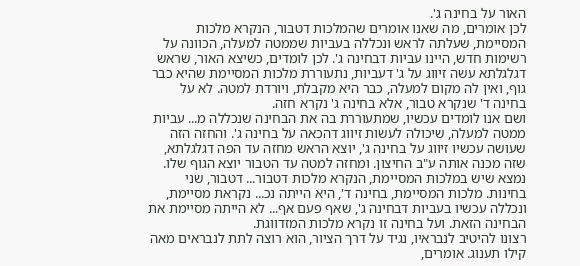האור על בחינה ג'.
לכן אומרים, מה שאנו אומרים שהמלכות דטבור, הנקרא מלכות המסיימת, שעלתה לראש ונכללה בעביות שממטה למעלה, הכוונה על רשימות חדש, היינו עביות דבחינה ג'. לכן לומדים, כשיצא האור, שראש דגלגלתא עשה זיווג על ג' דעביות, נתעוררת מלכות המסיימת שהיא כבר גוף, ואין לה מקום למעלה, כבר היא מקבלת, ויורדת למטה. לא על בחינה ד' שנקרא טבור, אלא בחינה ג' נקרא חזה.
ושם אנו לומדים עכשיו, שמתעוררת בה את הבחינה שנכללה מ... עביות ממטה למעלה, שיכולה לעשות זיווג דהכאה על בחינה ג'. והחזה הזה שעושה עכשיו זיווג על בחינה ג', יוצא הראש מחזה עד הפה דגלגלתא, שזה מכנה אותה ע"ב החיצון. ומחזה למטה עד הטבור יוצא הגוף שלו.
נמצא שיש במלכות המסיימת, הנקרא מלכות דטבור... דטבור, שני בחינות. מלכות המסיימת, בחינה ד', היא הייתה נכ... נקראת מסיימת, ונכללה עכשיו בעביות דבחינה ג', שאף פעם אף... לא הייתה מסיימת את הבחינה הזאת. ועל בחינה זו נקרא מלכות המזדווגת.
רצונו להיטיב לנבראיו, נגיד על דרך הציור, הוא רוצה לתת לנבראים מאה קילו תענוג. אומרים,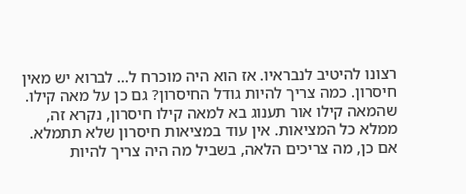רצונו להיטיב לנבראיו. אז הוא היה מוכרח ל... לברוא יש מאין חיסרון. כמה צריך להיות גודל החיסרון? גם כן על מאה קילו. שהמאה קילו אור תענוג בא למאה קילו חיסרון, נקרא זה, ממלא כל המציאות. אין עוד במציאות חיסרון שלא תתמלא. אם כן, מה צריכים הלאה, בשביל מה היה צריך להיות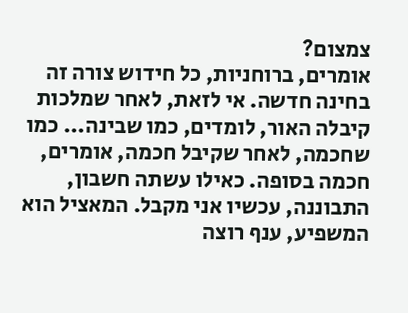צמצום?
אומרים, ברוחניות, כל חידוש צורה זה בחינה חדשה. אי לזאת, לאחר שמלכות קיבלה האור, לומדים, כמו שבינה... כמו שחכמה, לאחר שקיבל חכמה, אומרים, חכמה בסופה. כאילו עשתה חשבון, התבוננה, עכשיו אני מקבל. המאציל הוא המשפיע, ענף רוצה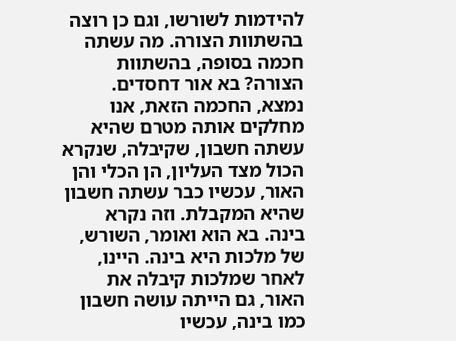להידמות לשורשו, וגם כן רוצה בהשתוות הצורה. מה עשתה חכמה בסופה, בהשתוות הצורה? בא אור דחסדים.
נמצא, החכמה הזאת, אנו מחלקים אותה מטרם שהיא עשתה חשבון, שקיבלה, שנקרא הכול מצד העליון, הן הכלי והן האור, עכשיו כבר עשתה חשבון שהיא המקבלת. וזה נקרא בינה. בא הוא ואומר, השורש, של מלכות היא בינה. היינו, לאחר שמלכות קיבלה את האור, גם הייתה עושה חשבון כמו בינה, עכשיו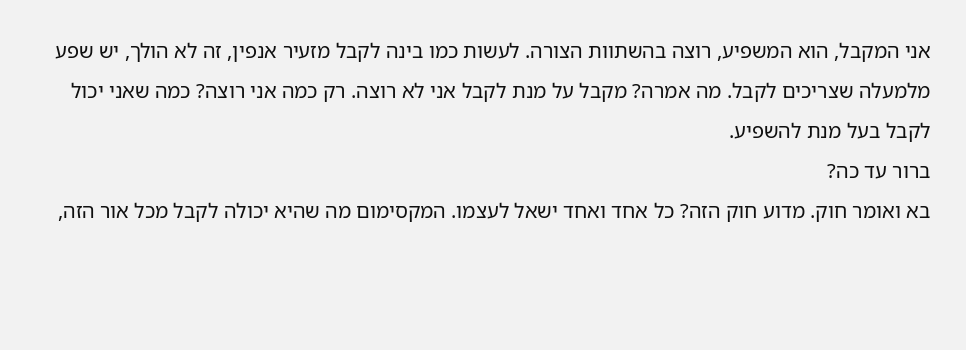אני המקבל, הוא המשפיע, רוצה בהשתוות הצורה. לעשות כמו בינה לקבל מזעיר אנפין, זה לא הולך, יש שפע מלמעלה שצריכים לקבל. מה אמרה? מקבל על מנת לקבל אני לא רוצה. רק כמה אני רוצה? כמה שאני יכול לקבל בעל מנת להשפיע.
ברור עד כה?
בא ואומר חוק. מדוע חוק הזה? כל אחד ואחד ישאל לעצמו. המקסימום מה שהיא יכולה לקבל מכל אור הזה,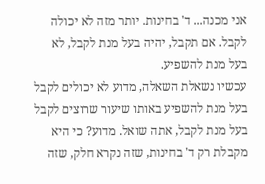אני מכנה... ד' בחינות. יותר מזה לא יכולה לקבל. אם תקבל, יהיה בעל מנת לקבל, לא בעל מנת להשפיע.
עכשיו נשאלת השאלה, מדוע לא יכולים לקבל בעל מנת להשפיע באותו שיעור שרוצים לקבל בעל מנת לקבל, אתה שואל. מדוע? כי היא מקבלת רק ד' בחינות, שזה נקרא חלק, שזה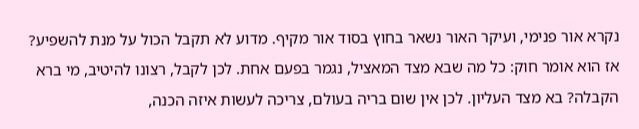נקרא אור פנימי, ועיקר האור נשאר בחוץ בסוד אור מקיף. מדוע לא תקבל הכול על מנת להשפיע?
אז הוא אומר חוק: כל מה שבא מצד המאציל, נגמר בפעם אחת. לכן לקבל, רצונו להיטיב, מי ברא הקבלה? בא מצד העליון. לכן אין שום בריה בעולם, צריכה לעשות איזה הכנה,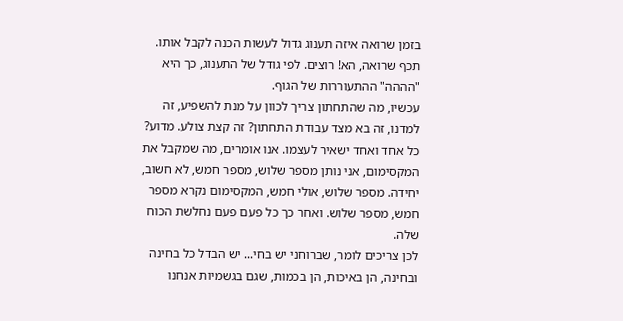בזמן שרואה איזה תענוג גדול לעשות הכנה לקבל אותו. תכף שרואה, הא! רוצים. לפי גודל של התענוג, כך היא "הההה" ההתעוררות של הגוף.
עכשיו, מה שהתחתון צריך לכוון על מנת להשפיע, זה למדנו, זה בא מצד עבודת התחתון? זה קצת צולע. מדוע? כל אחד ואחד ישאיר לעצמו. אנו אומרים, מה שמקבל את המקסימום, אני נותן מספר שלוש, מספר חמש, לא חשוב, יחידה. מספר שלוש, אולי חמש, המקסימום נקרא מספר חמש, מספר שלוש. ואחר כך כל פעם פעם נחלשת הכוח שלה.
לכן צריכים לומר, שברוחני יש בחי... יש הבדל כל בחינה ובחינה, הן באיכות, הן בכמות, שגם בגשמיות אנחנו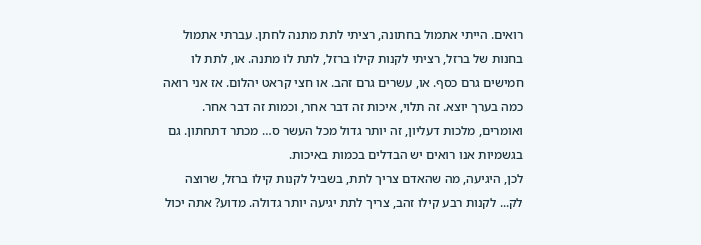רואים. הייתי אתמול בחתונה, רציתי לתת מתנה לחתן. עברתי אתמול בחנות של ברזל, רציתי לקנות קילו ברזל, לתת לו מתנה. או, לתת לו חמישים גרם כסף. או, עשרים גרם זהב. או חצי קראט יהלום. אז אני רואה כמה בערך יוצא. זה תלוי, איכות זה דבר אחר, וכמות זה דבר אחר. ואומרים, מלכות דעליון, זה יותר גדול מכל העשר ס… מכתר דתחתון. גם בגשמיות אנו רואים יש הבדלים בכמות באיכות.
לכן, היגיעה, מה שהאדם צריך לתת, בשביל לקנות קילו ברזל, שרוצה לק... לקנות רבע קילו זהב, צריך לתת יגיעה יותר גדולה. מדוע? אתה יכול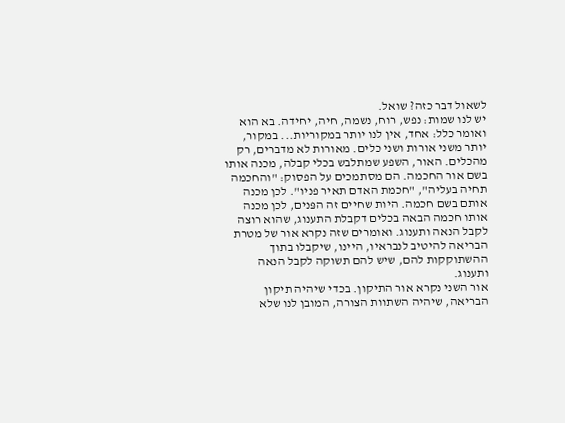לשאול דבר כזה? שואל.
יש לנו שמות: נפש, רוח, נשמה, חיה, יחידה. בא הוא ואומר כלל: אחד, אין לנו יותר במקוריות... במקור, יותר משני אורות ושני כלים. מאורות לא מדברים, רק מהכלים. האור, השפע שמתלבש בכלי קבלה, מכנה אותו בשם אור החכמה. הם מסתמכים על הפסוק: "והחכמה תחיה בעליה", "חכמת האדם תאיר פניו". לכן מכנה אותם בשם חכמה. היות שחיים זה הפּנים, לכן מכנה אותו חכמה הבאה בכלים דקבלת התענוג, שהוא רוצה לקבל הנאה ותענוג. ואומרים שזה נקרא אור של מטרת הבריאה להיטיב לנבראיו, היינו, שיקבלו בתוך ההשתוקקות להם, שיש להם תשוקה לקבל הנאה ותענוג.
אור השני נקרא אור התיקון. בכדי שיהיה תיקון הבריאה, שיהיה השתוות הצורה, המובן לנו שלא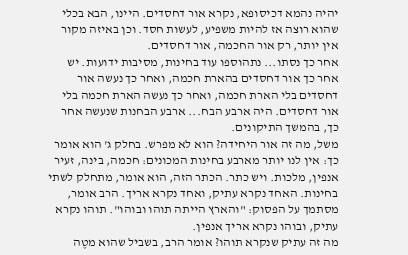יהיה נהמא דכיסופא, נקרא אור דחסדים. היינו, הבא בכלי שהוא רוצה אז להיות משפיע, לעשות חסד. וכן באיזה מקור אין יותר, רק אור החכמה, אור דחסדים.
אחר כך נסתו... נתהוספו עוד בחינות, מסיבות ידועות. יש אחר כך אור דחסדים בהארת חכמה, ואחר כך נעשה אור דחסדים בלי הארת חכמה, ואחר כך נעשה הארת חכמה בלי אור דחסדים. היה ארבע הבח... ארבע הבחנות שנעשה אחר כך, בהמשך התיקונים.
משל, מה זה אור היחידה? הוא לא מפרש. בחלק ג' הוא אומר כך: אין לנו יותר מארבע בחינות המכונים: חכמה, בינה, זעיר אנפין, מלכות. ויש כתר. הכתר הזה, הוא אומר, מתחלק לשתי בחינות. האחד נקרא עתיק, ואחד נקרא אריך. הרב אומר, מסתמך על הפסוק: "והארץ הייתה תוהו ובוהו". תוהו נקרא עתיק, ובוהו נקרא אריך אנפין.
מה זה עתיק שנקרא תוהו? אומר הרב, בשביל שהוא מטֶה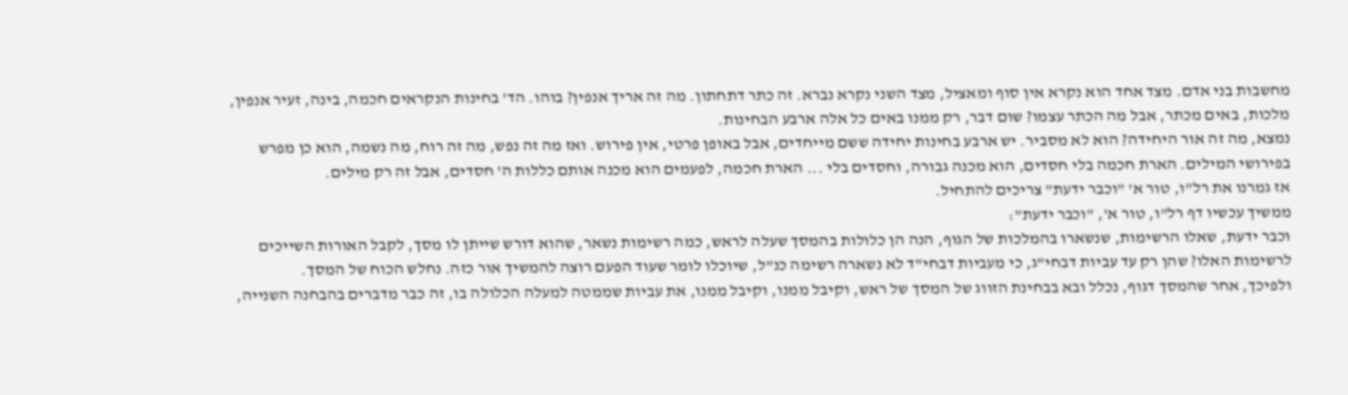מחשבות בני אדם. מצד אחד הוא נקרא אין סוף ומאציל, מצד השני נקרא נברא. זה כתר דתחתון. מה זה אריך אנפין? בוהו. הד' בחינות הנקראים חכמה, בינה, זעיר אנפין, מלכות, באים מכתר, אבל מה הכתר עצמו? שום דבר, רק ממנו באים כל אלה ארבע הבחינות.
נמצא, מה זה אור היחידה? הוא לא מסביר. יש ארבע בחינות יחידה ששם מייחדים, אבל באופן פרטי, אין פירוש. ואז מה זה נפש, מה זה רוח, מה נשמה, הוא כן מפרש בפירושי המילים. הארת חכמה בלי חסדים, הוא מכנה גבורה, וחסדים בלי ... הארת חכמה, לפעמים הוא מכנה אותם כללות ה' חסדים, אבל זה רק מילים.
אז גמרנו את רל"ו, טור א' "וכבר ידעת" צריכים להתחיל.
ממשיך עכשיו דף רל"ו, טור א', "וכבר ידעת":
וכבר ידעת, שאלו הרשימות, שנשארו בהמלכות של הגוף, הנה הן כלולות בהמסך שעלה לראש, כמה רשימות נשאר, שהוא דורש שייתן לו מסך, לקבל האורות השייכים לרשימות האלו? שהן רק עד עביות דבחי"ג, כי מעביות דבחי"ד לא נשארה רשימה כנ"ל, שיוכלו לומר שעוד הפעם רוצה להמשיך אור כזה. נחלש הכוח של המסך.
ולפיכך, אחר שהמסך דגוף, נכלל ובא בבחינת הזווג של המסך של ראש, וקיבל ממנו, וקיבל ממנו, את עביות שממטה למעלה הכלולה בו, זה כבר מדברים בהבחנה השנייה,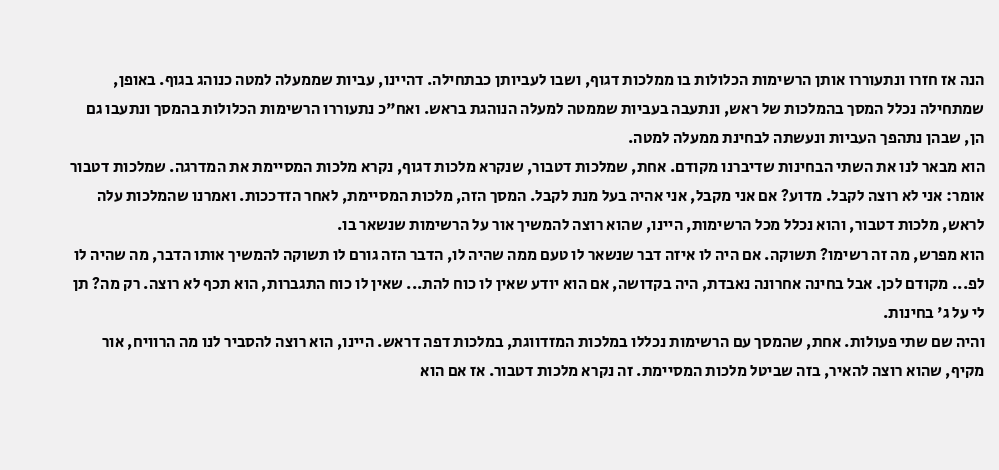הנה אז חזרו ונתעוררו אותן הרשימות הכלולות בו ממלכות דגוף, ושבו לעביותן כבתחילה. דהיינו, עביות שממעלה למטה כנוהג בגוף. באופן, שמתחילה נכלל המסך בהמלכות של ראש, ונתעבה בעביות שממטה למעלה הנוהגת בראש. ואח"כ נתעוררו הרשימות הכלולות בהמסך ונתעבו גם הן, שבהן נתהפך העביות ונעשתה לבחינת ממעלה למטה.
הוא מבאר לנו את השתי הבחינות שדיברנו מקודם. אחת, שמלכות דטבור, שנקרא מלכות דגוף, נקרא מלכות המסיימת את המדרגה. שמלכות דטבור אומר: אני לא רוצה לקבל. מדוע? אם אני מקבל, אני אהיה בעל מנת לקבל. המסך הזה, מלכות המסיימת, לאחר הזדככות. ואמרנו שהמלכות עלה לראש, מלכות דטבור, והוא נכלל מכל הרשימות, היינו, שהוא רוצה להמשיך אור על הרשימות שנשאר בו.
הוא מפרש, מה זה רשימו? תשוקה. אם היה לו איזה דבר שנשאר לו טעם ממה שהיה לו, הדבר הזה גורם לו תשוקה להמשיך אותו הדבר, מה שהיה לו לפ... מקודם לכן. אבל בחינה אחרונה נאבדת, היה בקדושה, אם הוא יודע שאין לו כוח להת... שאין לו כוח התגברות, הוא תכף לא רוצה. רק מה? תן לי על ג' בחינות.
והיה שם שתי פעולות. אחת, שהמסך עם הרשימות נכללו במלכות המזדווגת, במלכות דפה דראש. היינו, הוא רוצה להסביר לנו מה הרוויח, אור מקיף, שהוא רוצה להאיר, בזה שביטל מלכות המסיימת. זה נקרא מלכות דטבור. אז אם הוא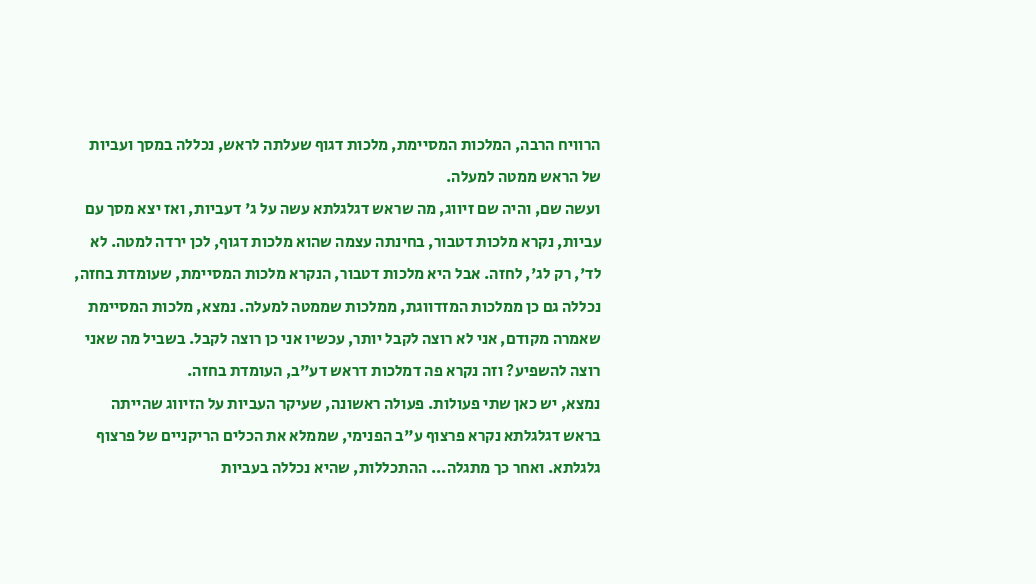הרוויח הרבה, המלכות המסיימת, מלכות דגוף שעלתה לראש, נכללה במסך ועביות של הראש ממטה למעלה.
ועשה שם, והיה שם זיווג, מה שראש דגלגלתא עשה על ג' דעביות, ואז יצא מסך עם עביות, נקרא מלכות דטבור, בחינתה עצמה שהוא מלכות דגוף, לכן ירדה למטה. לא לד', רק לג', לחזה. אבל היא מלכות דטבור, הנקרא מלכות המסיימת, שעומדת בחזה, נכללה גם כן ממלכות המזדווגת, ממלכות שממטה למעלה. נמצא, מלכות המסיימת שאמרה מקודם, אני לא רוצה לקבל יותר, עכשיו אני כן רוצה לקבל. בשביל מה שאני רוצה להשפיע? וזה נקרא פה דמלכות דראש דע"ב, העומדת בחזה.
נמצא, יש כאן שתי פעולות. פעולה ראשונה, שעיקר העביות על הזיווג שהייתה בראש דגלגלתא נקרא פרצוף ע"ב הפנימי, שממלא את הכלים הריקניים של פרצוף גלגלתא. ואחר כך מתגלה... ההתכללות, שהיא נכללה בעביות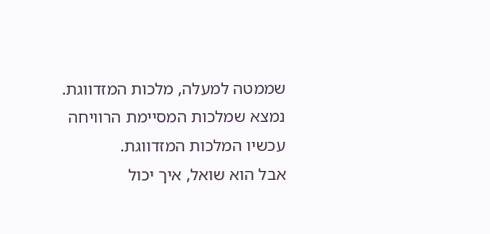שממטה למעלה, מלכות המזדווגת. נמצא שמלכות המסיימת הרוויחה עכשיו המלכות המזדווגת.
אבל הוא שואל, איך יכול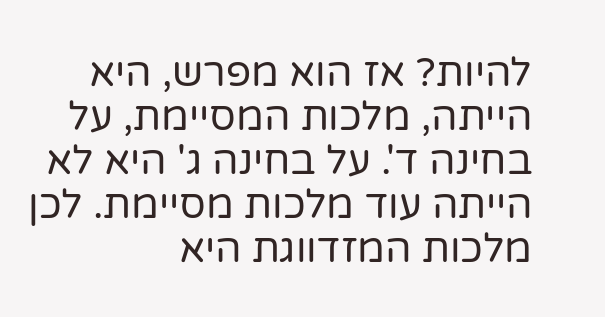להיות? אז הוא מפרש, היא הייתה, מלכות המסיימת, על בחינה ד'. על בחינה ג' היא לא הייתה עוד מלכות מסיימת. לכן מלכות המזדווגת היא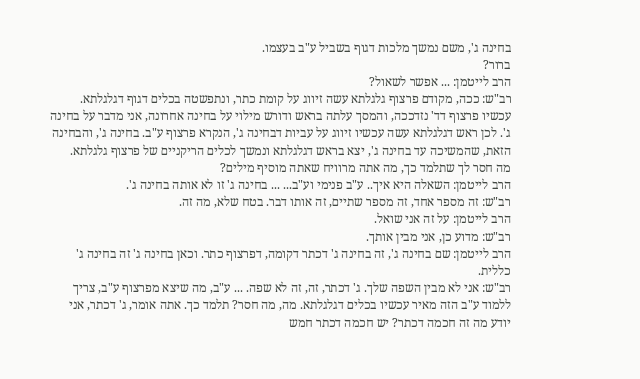בחינה ג', משם נמשך מלכות דגוף בשביל ע"ב בעצמו.
ברור?
הרב לייטמן: ... אפשר לשאול?
רב"ש: ככה, מקודם פרצוף גלגלתא עשה זיווג על קומת כתר, ונתפשטה בכלים דגוף דגלגלתא. עכשיו פרצוף דד' נזדככה, והמסך עלתה בראש ודורש מילוי על בחינה אחרונה, אני מדבר על בחינה ג'. לכן ראש דגלגלתא עשה עכשיו זיווג על עביות דבחינה ג', הנקרא פרצוף ע"ב. בחינה ג', והבחינה הזאת, שהמשיכה עד בחינה ג', יצא בראש דגלגלתא ונמשך לכלים הריקניים של פרצוף גלגלתא.
מה חסר לך שתלמד כך, מה אתה מרוויח שאתה מוסיף מילים?
הרב לייטמן: השאלה היא איך.. ע"ב פנימי וע"ב... ... בחינה ג' זו לא אותה בחינה ג'.
רב"ש: זה מספר אחד, זה מספר שתיים, זה אותו דבר. בטח שלא, מה זה.
הרב לייטמן: על זה אני שואל.
רב"ש: מדוע כן, אני מבין אותך.
הרב לייטמן: שם בחינה ג', זה בחינה ג' דכתר דקומה, דפרצוף כתר. וכאן בחינה ג' זה בחינה ג' כללית.
רב"ש: אני לא מבין השפה שלך. ג' דכתר, זה, זה לא שפה. ... ע"ב, מה שיצא מפרצוף ע"ב, צריך ללמוד ע"ב הזה מאיר עכשיו בכלים דגלגלתא. מה, מה חסר? תלמד כך. אתה אומר, ג' דכתר, אני יודע מה זה חכמה דכתר? יש חכמה דכתר חמש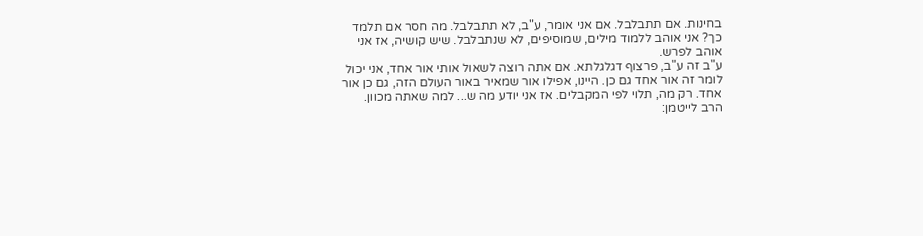בחינות. אם תתבלבל. אם אני אומר, ע"ב, לא תתבלבל. מה חסר אם תלמד כך? אני אוהב ללמוד מילים, שמוסיפים, לא שנתבלבל. שיש קושיה, אז אני אוהב לפרש.
ע"ב זה ע"ב, פרצוף דגלגלתא. אם אתה רוצה לשאול אותי אור אחד, אני יכול לומר זה אור אחד גם כן. היינו, אפילו אור שמאיר באור העולם הזה, גם כן אור אחד. רק מה, תלוי לפי המקבלים. אז אני יודע מה ש... למה שאתה מכוון.
הרב לייטמן: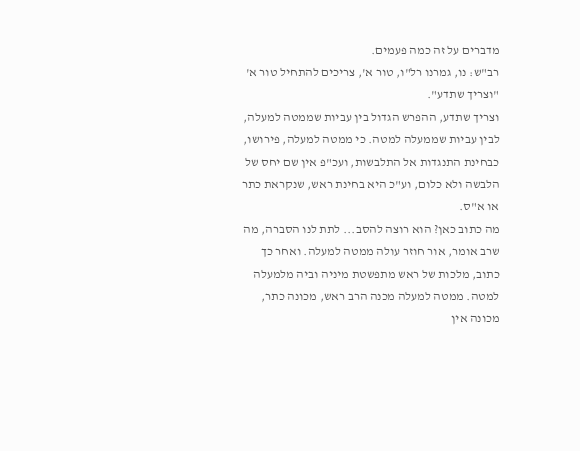מדברים על זה כמה פעמים.
רב"ש: נו, גמרנו רל"ו, טור א', צריכים להתחיל טור א' "וצריך שתדע".
וצריך שתדע, ההפרש הגדול בין עביות שממטה למעלה, לבין עביות שממעלה למטה. כי ממטה למעלה, פירושו, כבחינת התנגדות אל התלבשות, ועכ"פ אין שם יחס של הלבשה ולא כלום, וע"כ היא בחינת ראש, שנקראת כתר או א"ס.
מה כתוב כאן? הוא רוצה להסב... לתת לנו הסברה, מה שרב אומר, אור חוזר עולה ממטה למעלה. ואחר כך כתוב, מלכות של ראש מתפשטת מיניה וביה מלמעלה למטה. ממטה למעלה מכנה הרב ראש, מכונה כתר, מכונה אין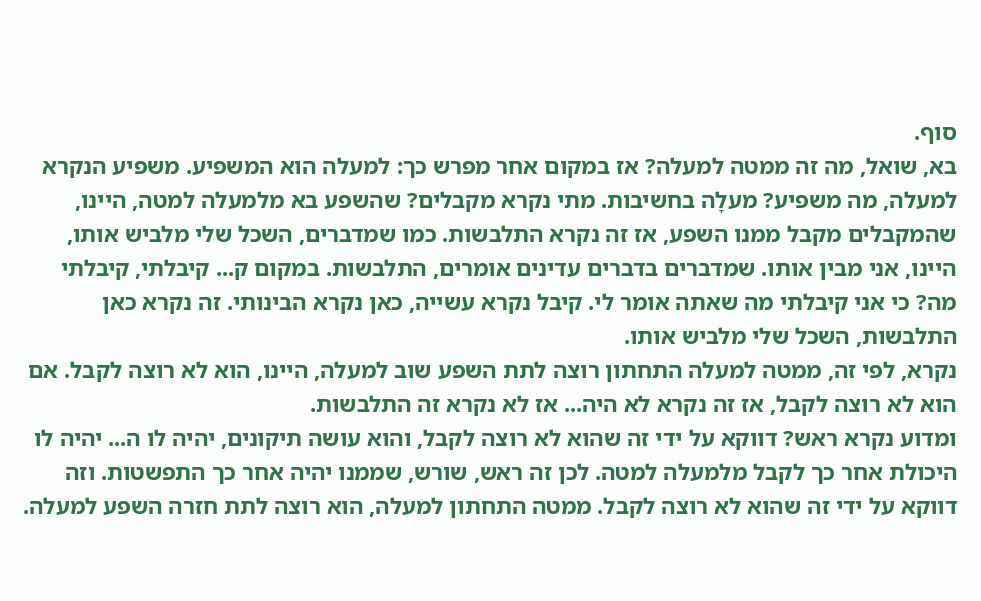סוף.
בא, שואל, מה זה ממטה למעלה? אז במקום אחר מפרש כך: למעלה הוא המשפיע. משפיע הנקרא למעלה, מה משפיע? מעלָה בחשיבות. מתי נקרא מקבלים? שהשפע בא מלמעלה למטה, היינו, שהמקבלים מקבל ממנו השפע, אז זה נקרא התלבשות. כמו שמדברים, השכל שלי מלביש אותו, היינו, אני מבין אותו. שמדברים בדברים עדינים אומרים, התלבשות. במקום ק... קיבלתי, קיבלתי מה? כי אני קיבלתי מה שאתה אומר לי. קיבל נקרא עשייה, כאן נקרא הבינותי. זה נקרא כאן התלבשות, השכל שלי מלביש אותו.
נקרא, לפי זה, ממטה למעלה התחתון רוצה לתת השפע שוב למעלה, היינו, הוא לא רוצה לקבל. אם הוא לא רוצה לקבל, אז זה נקרא לא היה... אז לא נקרא זה התלבשות.
ומדוע נקרא ראש? דווקא על ידי זה שהוא לא רוצה לקבל, והוא עושה תיקונים, יהיה לו ה... יהיה לו היכולת אחר כך לקבל מלמעלה למטה. לכן זה ראש, שורש, שממנו יהיה אחר כך התפשטות. וזה דווקא על ידי זה שהוא לא רוצה לקבל. ממטה התחתון למעלה, הוא רוצה לתת חזרה השפע למעלה.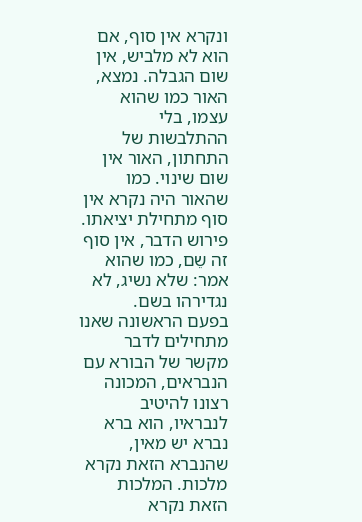ונקרא אין סוף, אם הוא לא מלביש, אין שום הגבלה. נמצא, האור כמו שהוא עצמו, בלי ההתלבשות של התחתון, האור אין שום שינוי. כמו שהאור היה נקרא אין סוף מתחילת יציאתו. פירוש הדבר, אין סוף זה שֵם, כמו שהוא אמר: שלא נשיג, לא נגדירהו בשם.
בפעם הראשונה שאנו מתחילים לדבר מקשר של הבורא עם הנבראים, המכונה רצונו להיטיב לנבראיו, הוא ברא נברא יש מאין, שהנברא הזאת נקרא מלכות. המלכות הזאת נקרא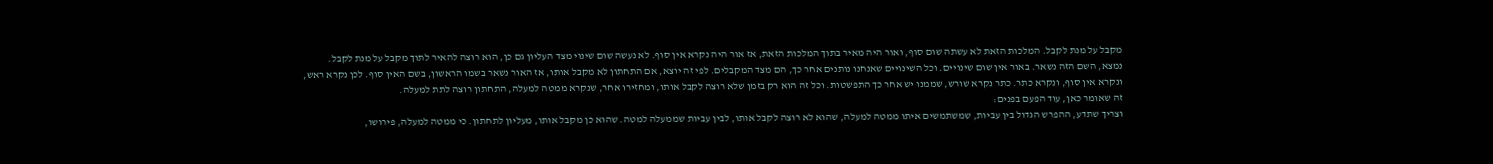מקבל על מנת לקבל. המלכות הזאת לא עשתה שום סוף, ואור היה מאיר בתוך המלכות הזאת, אז אור היה נקרא אין סוף. לא נעשה שום שינוי מצד העליון גם כן, הוא רוצה להאיר לתוך מקבל על מנת לקבל.
נמצא, השם הזה נשאר. באור אין שום שינויים. וכל השינויים שאנחנו נותנים אחר כך, הם מצד המקבלים. לפי זה יוצא, אם התחתון לא מקבל אותו, אז האור נשאר בשמו הראשון, בשם האין סוף. לכן נקרא ראש, ונקרא אין סוף, ונקרא כתר. כתר נקרא שורש, שממנו יש אחר כך התפשטות. וכל זה הוא רק בזמן שלא רוצה לקבל אותו, ומחזירו אחר, שנקרא ממטה למעלה, התחתון רוצה לתת למעלה.
זה שאומר כאן, עוד הפעם בפנים:
וצריך שתדע, ההפרש הגדול בין עביות, שמשתמשים איתו ממטה למעלה, שהוא לא רוצה לקבל אותו, לבין עביות שממעלה למטה. שהוא כן מקבל אותו, מעליון לתחתון. כי ממטה למעלה, פירושו,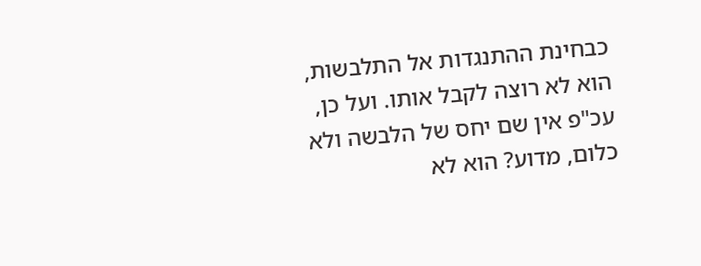כבחינת ההתנגדות אל התלבשות, הוא לא רוצה לקבל אותו. ועל כן, עכ"פ אין שם יחס של הלבשה ולא כלום, מדוע? הוא לא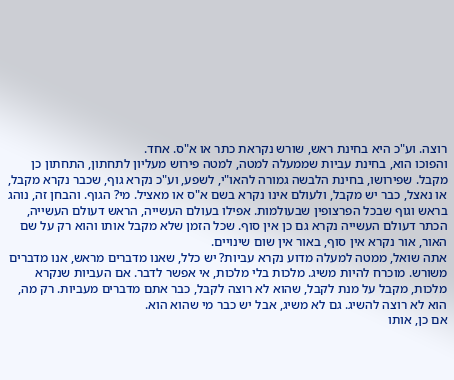רוצה. וע"כ היא בחינת ראש, שורש נקראת כתר או א"ס. אחד.
והפוכו הוא, בחינת עביות שממעלה למטה, למטה פירוש מעליון לתחתון, התחתון כן מקבל. שפירושו, בחינת הלבשה גמורה להאו"י, לשפע, וע"כ נקרא גוף, שכבר נקרא מקבל, או נאצל, כבר יש מקבל, ולעולם אינו נקרא בשם א"ס או מאציל. מי? הגוף. והבחן זה, נוהג בראש וגוף שבכל הפרצופין שבעולמות. אפילו בעולם העשייה, הראש דעולם העשייה, הכתר דעולם העשייה נקרא גם כן אין סוף. שכל הזמן שלא מקבל אותו והוא רק על שם האור, אור נקרא אין סוף, באור אין שום שינויים.
אתה שואל, ממטה למעלה מדוע נקרא עביות? יש כלל, שאנו מדברים מראש, אנו מדברים משורש. מוכרח להיות משיג. מלכות בלי מלכות, אי אפשר לדבר. אם העביות שנקרא מלכות, מקבל על מנת לקבל, שהוא לא רוצה לקבל, כבר אתם מדברים מעביות. רק מה, הוא לא רוצה להשיג. גם לא משיג, אבל יש כבר מי שהוא הוא.
אם כן, אותו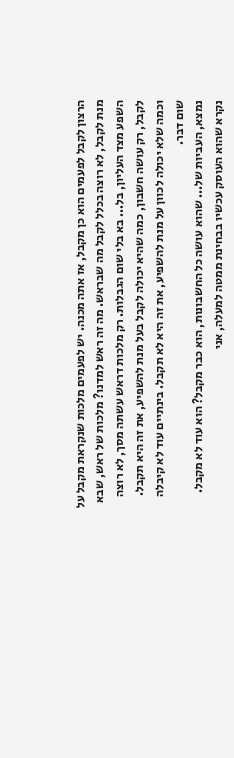הרצון לקבל לפעמים הוא כן מקבל, אז אתה מכנה. יש לפעמים מלכות שנקראת מקבל על מנת לקבל, לא רוצה בכלל לקבל מה שבראש. מה זה ראש למדנו? מלכות של ראש, שבא השפע מצד העליון, בל... בא בלי שום הגבלות. רק מלכות דראש עשתה מסך, לא רוצה לקבל, רק עושה חשבון, כמה שהיא יכולה לקבל בעל מנת להשפיע, את זה היא תקבל. וכמה שלא יכולה לכוון על מנת להשפיע, את זה היא לא תקבל. בינתיים עוד לא קיבלה שום דבר.
נמצא, העביות של... שהוא עושה כל החשבונות, הוא כבר מקבל? הוא עוד לא מקבל. נקרא שהוא העוסק עכשיו בבחינת ממטה למעלה, אני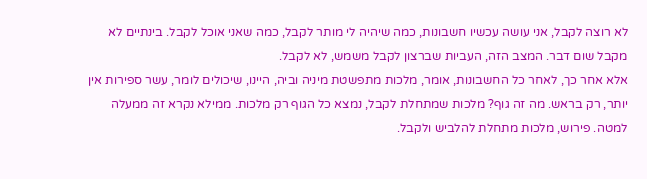לא רוצה לקבל, אני עושה עכשיו חשבונות, כמה שיהיה לי מותר לקבל, כמה שאני אוכל לקבל. בינתיים לא מקבל שום דבר. המצב הזה, העביות שברצון לקבל משמש, לא לקבל.
אלא אחר כך, לאחר כל החשבונות, אומר, מלכות מתפשטת מיניה וביה, היינו, שיכולים לומר, עשר ספירות אין יותר, רק בראש. מה זה גוף? מלכות שמתחלת לקבל, נמצא כל הגוף רק מלכות. ממילא נקרא זה ממעלה למטה. פירוש, מלכות מתחלת להלביש ולקבל.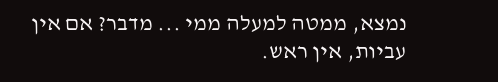נמצא, ממטה למעלה ממי ... מדבר? אם אין עביות, אין ראש.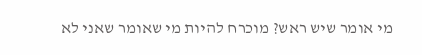מי אומר שיש ראש? מוכרח להיות מי שאומר שאני לא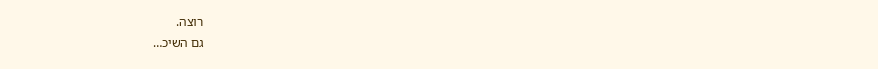רוצה.
גם השיכ…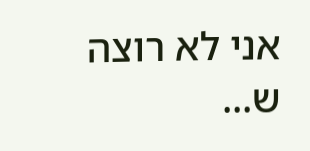אני לא רוצה ש...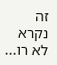זה נקרא לא רו...